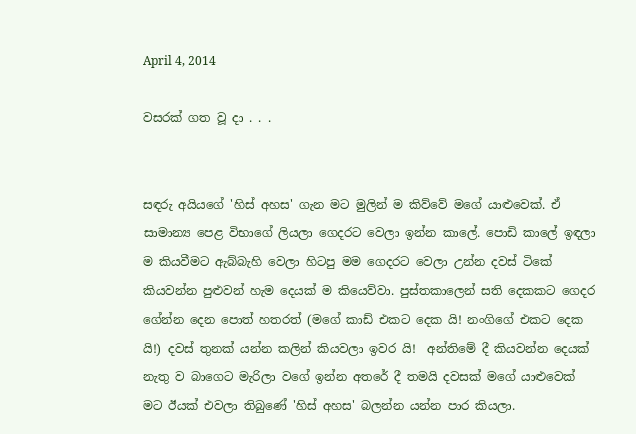April 4, 2014

වසරක් ගත වූ දා . . .


සඳරු අයියගේ 'හිස් අහස' ගැන මට මුලින් ම කිව්වේ මගේ යාළුවෙක්. ඒ සාමාන්‍ය පෙළ විභාගේ ලියලා ගෙදරට වෙලා ඉන්න කාලේ. පොඩි කාලේ ඉඳලා ම කියවීමට ඇබ්බැහි වෙලා හිටපු මම ගෙදරට වෙලා උන්න දවස් ටිකේ කියවන්න පුළුවන් හැම දෙයක් ම කියෙව්වා. පුස්තකාලෙන් සති දෙකකට ගෙදර ගේන්න දෙන පොත් හතරත් (මගේ කාඩ් එකට දෙක යි! නංගිගේ එකට දෙක යි!) දවස් තුනක් යන්න කලින් කියවලා ඉවර යි!  අන්තිමේ දී කියවන්න දෙයක් නැතු ව බාගෙට මැරිලා වගේ ඉන්න අතරේ දී තමයි දවසක් මගේ යාළුවෙක් මට ඊයක් එවලා තිබුණේ 'හිස් අහස' බලන්න යන්න පාර කියලා.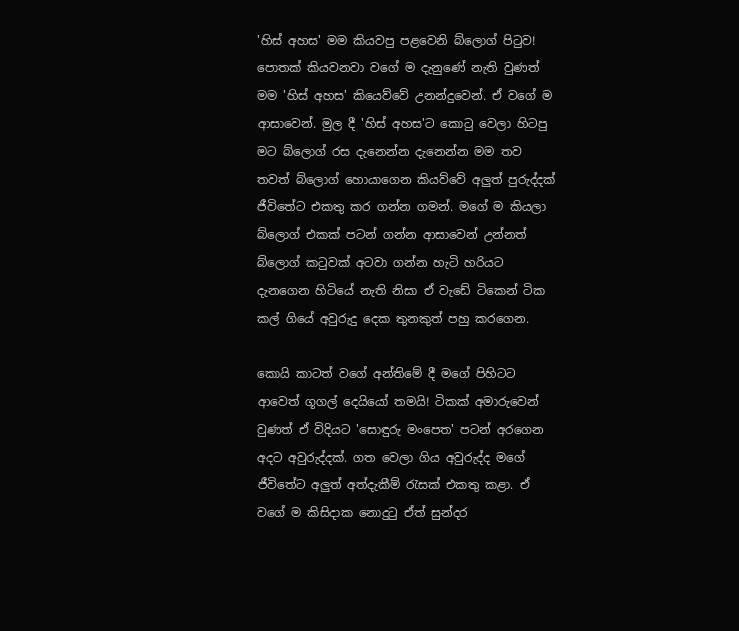'හිස් අහස' මම කියවපු පළවෙනි බ්ලොග් පිටුව! පොතක් කියවනවා වගේ ම දැනුණේ නැති වුණත් මම 'හිස් අහස' කියෙව්වේ උනන්දුවෙන්. ඒ වගේ ම ආසාවෙන්. මුල දී 'හිස් අහස'ට කොටු වෙලා හිටපු මට බ්ලොග් රස දැනෙන්න දැනෙන්න මම තව තවත් බ්ලොග් හොයාගෙන කියව්වේ අලුත් පුරුද්දක් ජීවිතේට එකතු කර ගන්න ගමන්. මගේ ම කියලා බ්ලොග් එකක් පටන් ගන්න ආසාවෙන් උන්නත් බ්ලොග් කටුවක් අටවා ගන්න හැටි හරියට දැනගෙන හිටියේ නැති නිසා ඒ වැඩේ ටිකෙන් ටික කල් ගියේ අවුරුදු දෙක තුනකුත් පහු කරගෙන.

කොයි කාටත් වගේ අන්තිමේ දී මගේ පිහිටට ආවෙත් ගූගල් දෙයියෝ තමයි! ටිකක් අමාරුවෙන් වුණත් ඒ විදියට 'සොඳුරු මංපෙත' පටන් අරගෙන අදට අවුරුද්දක්. ගත වෙලා ගිය අවුරුද්ද මගේ ජීවිතේට අලුත් අත්දැකීම් රැසක් එකතු කළා. ඒ වගේ ම කිසිදාක නොදුටු ඒත් සුන්දර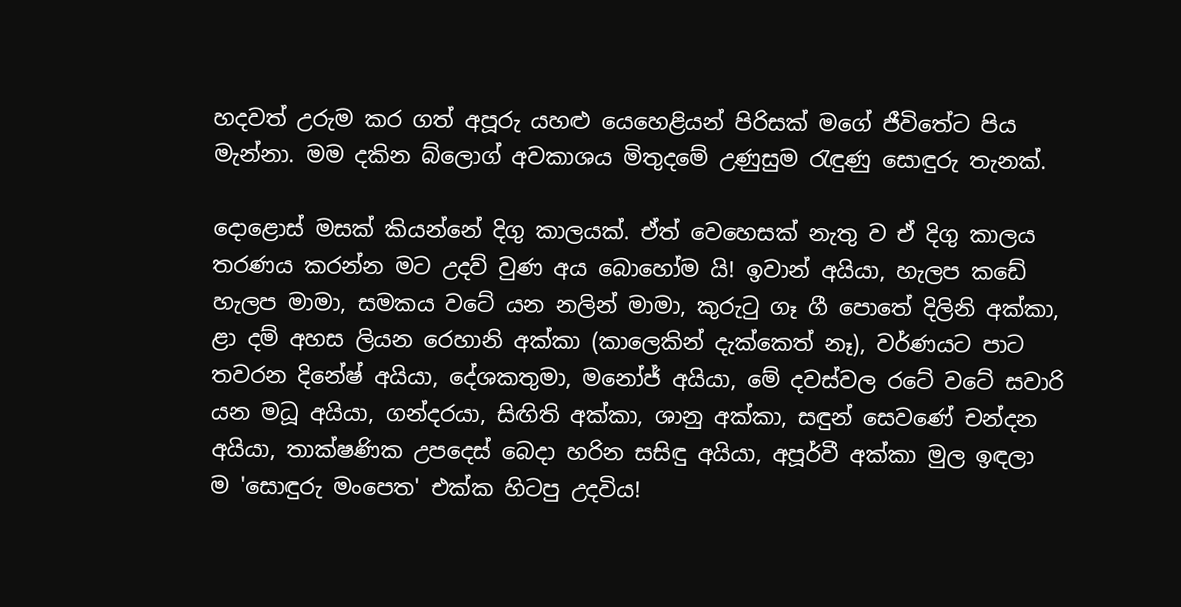හදවත් උරුම කර ගත් අපූරු යහළු යෙහෙළියන් පිරිසක් මගේ ජීවිතේට පිය මැන්නා. මම දකින බ්ලොග් අවකාශය මිතුදමේ උණුසුම රැඳුණු සොඳුරු තැනක්.

දොළොස් මසක් කියන්නේ දිගු කාලයක්. ඒත් වෙහෙසක් නැතු ව ඒ දිගු කාලය තරණය කරන්න මට උදව් වුණ අය බොහෝම යි! ඉවාන් අයියා, හැලප කඩේ හැලප මාමා, සමකය වටේ යන නලින් මාමා, කුරුටු ගෑ ගී පොතේ දිලිනි අක්කා, ළා දම් අහස ලියන රෙහානි අක්කා (කාලෙකින් දැක්කෙත් නෑ), වර්ණයට පාට තවරන දිනේෂ් අයියා, දේශකතුමා, මනෝජ් අයියා, මේ දවස්වල රටේ වටේ සවාරි යන මධූ අයියා, ගන්දරයා, සිඟිති අක්කා, ශානු අක්කා, සඳුන් සෙවණේ චන්දන අයියා, තාක්ෂණික උපදෙස් බෙදා හරින සසිඳු අයියා, අපූර්වී අක්කා මුල ඉඳලා ම 'සොඳුරු මංපෙත' එක්ක හිටපු උදවිය!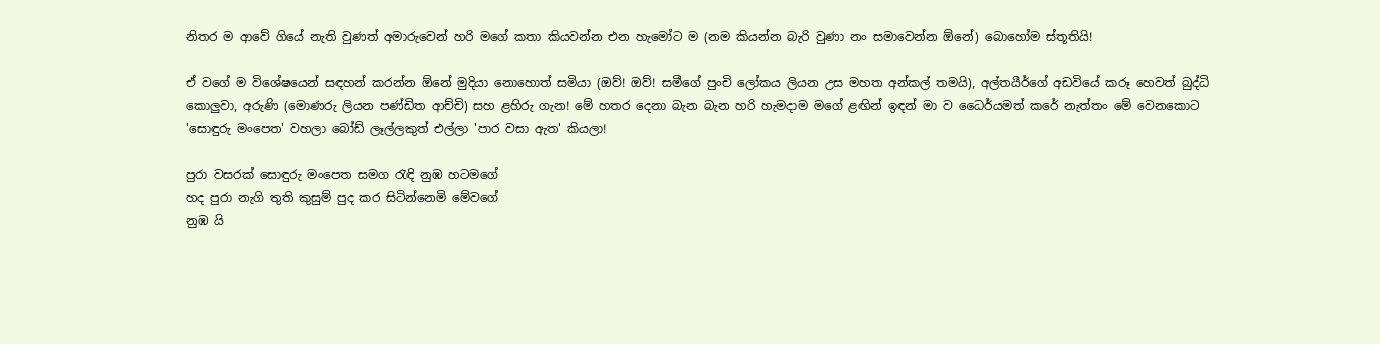නිතර ම අ‍ාවේ ගියේ නැති වුණත් අමාරුවෙන් හරි මගේ කතා කියවන්න එන හැමෝට ම (නම කියන්න බැරි වුණා නං සමාවෙන්න ඕනේ) බොහෝම ස්තූතියි!

ඒ වගේ ම විශේෂයෙන් සඳහන් කරන්න ඕනේ මුදියා නොහොත් සමියා (ඔව්! ඔව්! සමීගේ පුංචි ලෝකය ලියන උස මහත අන්කල් තමයි), අල්තයීර්ගේ අඩවියේ කරූ හෙවත් බුද්ධි කොලුවා, අරුණි (මොණරු ලියන පණ්ඩිත ආච්චි) සහ ළහිරු ගැන! මේ හතර දෙනා බැන බැන හරි හැමදාම මගේ ළඟින් ඉඳන් මා ව ධෛර්යමත් කරේ නැත්තං මේ වෙනකොට 'සොඳුරු මංපෙත' වහලා බෝඩ් ලෑල්ලකුත් එල්ලා 'පාර වසා ඇත' කියලා!

පුරා වසරක් සොඳුරු මංපෙත සමග රැඳි නුඹ හටමගේ
හද පුරා නැගි තුති කුසුම් පුද කර සිටින්නෙමි මේවගේ
නුඹ යි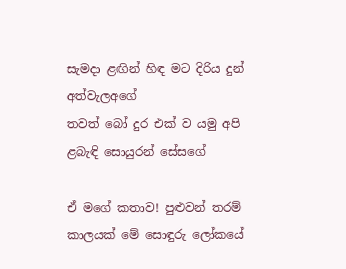සැමදා ළඟින් හිඳ මට දිරිය දුන් අත්වැලඅගේ
තවත් බෝ දුර එක් ව යමු අපි ළබැඳි සොයුරන් සේසගේ

ඒ මගේ කතාව! පුළුවන් තරම් කාලයක් මේ සොඳුරු ලෝකයේ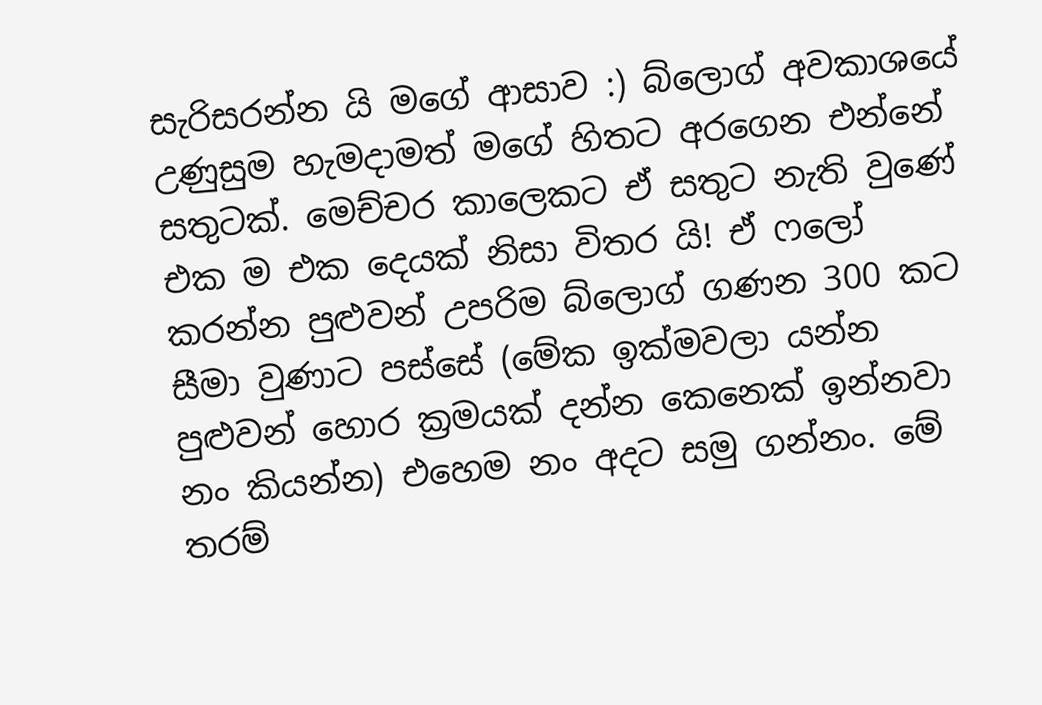සැරිසරන්න යි මගේ ආසාව :) බ්ලොග් අවකාශයේ උණුසුම හැමදාමත් මගේ හිතට අරගෙන එන්නේ සතුටක්. මෙච්චර කාලෙකට ඒ සතුට නැති වුණේ එක ම එක දෙයක් නිසා විතර යි! ඒ ෆලෝ කරන්න පුළුවන් උපරිම බ්ලොග් ගණන 300 කට සීමා වුණාට පස්සේ (මේක ඉක්මවලා යන්න පුළුවන් හොර ක්‍රමයක් දන්න කෙනෙක් ඉන්නවා නං කියන්න) එහෙම නං අදට සමු ගන්නං. මේ තරම්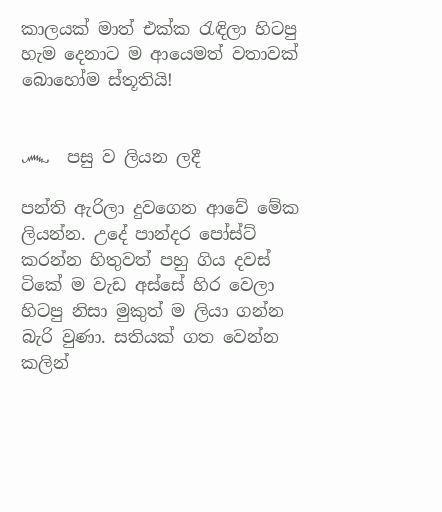කාලයක් මාත් එක්ක රැඳිලා හිටපු හැම දෙනාට ම ආයෙමත් වතාවක් බොහෝම ස්තූතියි!


෴  පසු ව ලියන ලදී

පන්ති ඇරිලා දුවගෙන ආවේ මේක ලියන්න. උදේ පාන්දර පෝස්ට් කරන්න හිතුවත් පහු ගිය දවස් ටිකේ ම වැඩ අස්සේ හිර වෙලා හිටපු නිසා ‍මුකුත් ම ලියා ගන්න බැරි වුණා. සතියක් ගත වෙන්න කලින්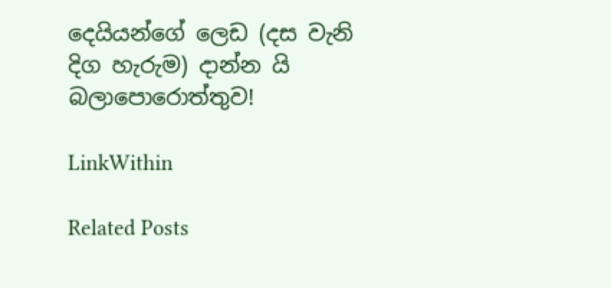දෙයියන්ගේ ලෙඩ (දස වැනි දිග හැරුම) දාන්න යි බලාපොරොත්තුව!

LinkWithin

Related Posts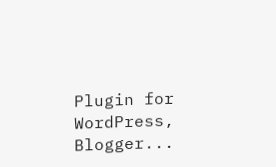Plugin for WordPress, Blogger...